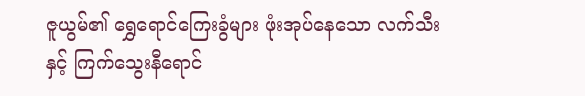ဇူယွမ်၏ ရွှေရောင်ကြေးခွံများ ဖုံးအုပ်နေသော လက်သီးနှင့် ကြက်သွေးနီရောင်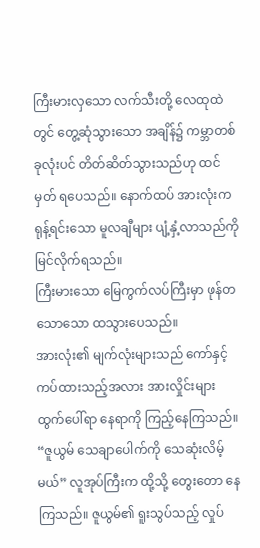ကြီးမားလှသော လက်သီးတို့ လေထုထဲတွင် တွေ့ဆုံသွားသော အချိန်၌ ကမ္ဘာတစ်ခုလုံးပင် တိတ်ဆိတ်သွားသည်ဟု ထင်မှတ် ရပေသည်။ နောက်ထပ် အားလုံးက ရုန့်ရင်းသော မူလချီများ ပျံ့နှံ့လာသည်ကို မြင်လိုက်ရသည်။
ကြီးမားသော မြေကွက်လပ်ကြီးမှာ ဖုန်တသောသော ထသွားပေသည်။
အားလုံး၏ မျက်လုံးများသည် ကော်နှင့် ကပ်ထားသည့်အလား အားလှိုင်းများ ထွက်ပေါ်ရာ နေရာကို ကြည့်နေကြသည်။
“ဇူယွမ် သေချာပေါက်ကို သေဆုံးလိမ့်မယ်” လူအုပ်ကြီးက ထို့သို့ တွေးတော နေကြသည်။ ဇူယွမ်၏ ရူးသွပ်သည့် လှုပ်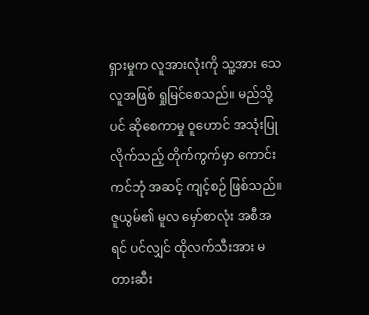ရှားမှုက လူအားလုံးကို သူ့အား သေလူအဖြစ် ရှုမြင်စေသည်။ မည်သို့ပင် ဆိုစေကာမှု ဝူဟောင် အသုံးပြုလိုက်သည့် တိုက်ကွက်မှာ ကောင်းကင်ဘုံ အဆင့် ကျင့်စဉ် ဖြစ်သည်။
ဇူယွမ်၏ မူလ မှော်စာလုံး အစီအရင် ပင်လျှင် ထိုလက်သီးအား မတားဆီး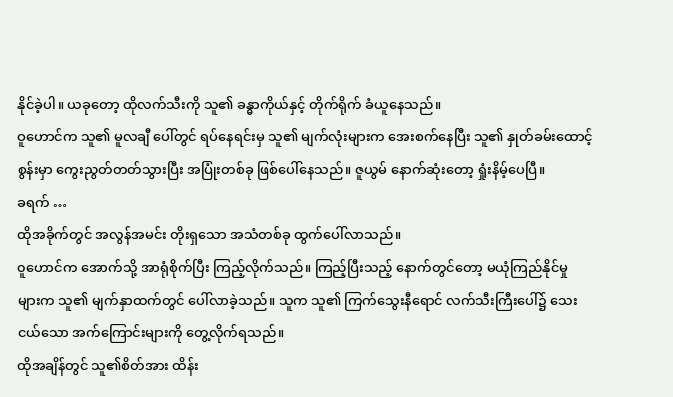နိုင်ခဲ့ပါ။ ယခုတော့ ထိုလက်သီးကို သူ၏ ခန္ဓာကိုယ်နှင့် တိုက်ရိုက် ခံယူနေသည်။
ဝူဟောင်က သူ၏ မူလချီ ပေါ်တွင် ရပ်နေရင်းမှ သူ၏ မျက်လုံးများက အေးစက်နေပြီး သူ၏ နှုတ်ခမ်းထောင့်စွန်းမှာ ကွေးညွတ်တတ်သွားပြီး အပြုံးတစ်ခု ဖြစ်ပေါ်နေသည်။ ဇူယွမ် နောက်ဆုံးတော့ ရှုံးနိမ့်ပေပြီ။
ခရက် …
ထိုအခိုက်တွင် အလွန်အမင်း တိုးရှသော အသံတစ်ခု ထွက်ပေါ်လာသည်။
၀ူဟောင်က အောက်သို့ အာရုံစိုက်ပြီး ကြည့်လိုက်သည်။ ကြည့်ပြီးသည့် နောက်တွင်တော့ မယုံကြည်နိုင်မှု များက သူ၏ မျက်နှာထက်တွင် ပေါ်လာခဲ့သည်။ သူက သူ၏ ကြက်သွေးနီရောင် လက်သီးကြီးပေါ်၌ သေးငယ်သော အက်ကြောင်းများကို တွေ့လိုက်ရသည်။
ထိုအချိန်တွင် သူ၏စိတ်အား ထိန်း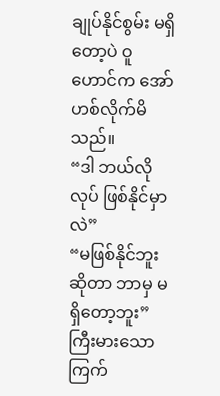ချုပ်နိုင်စွမ်း မရှိတော့ပဲ ဝူဟောင်က အော်ဟစ်လိုက်မိသည်။
“ဒါ ဘယ်လိုလုပ် ဖြစ်နိုင်မှာလဲ”
“မဖြစ်နိုင်ဘူး ဆိုတာ ဘာမှ မရှိတော့ဘူး” ကြီးမားသော ကြက်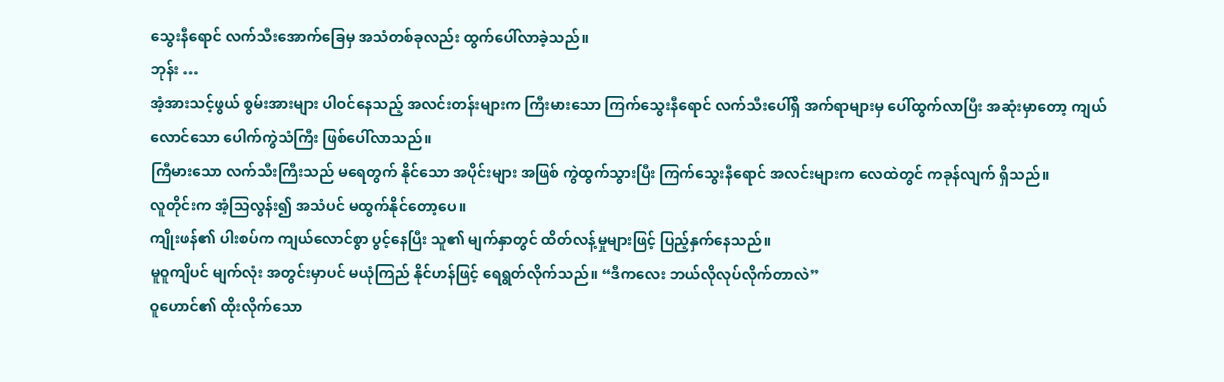သွေးနီရောင် လက်သီးအောက်ခြေမှ အသံတစ်ခုလည်း ထွက်ပေါ်လာခဲ့သည်။
ဘုန်း …
အံ့အားသင့်ဖွယ် စွမ်းအားများ ပါဝင်နေသည့် အလင်းတန်းများက ကြီးမားသော ကြက်သွေးနီရောင် လက်သီးပေါ်ရှိ အက်ရာများမှ ပေါ်ထွက်လာပြီး အဆုံးမှာတော့ ကျယ်လောင်သော ပေါက်ကွဲသံကြီး ဖြစ်ပေါ်လာသည်။
ကြီမားသော လက်သီးကြီးသည် မရေတွက် နိုင်သော အပိုင်းများ အဖြစ် ကွဲထွက်သွားပြီး ကြက်သွေးနီရောင် အလင်းများက လေထဲတွင် ကခုန်လျက် ရှိသည်။
လူတိုင်းက အံ့သြလွန်း၍ အသံပင် မထွက်နိုင်တော့ပေ။
ကျိုးဖန်၏ ပါးစပ်က ကျယ်လောင်စွာ ပွင့်နေပြီး သူ၏ မျက်နှာတွင် ထိတ်လန့်မှုများဖြင့် ပြည့်နှက်နေသည်။
မူဝူကျိပင် မျက်လုံး အတွင်းမှာပင် မယုံကြည် နိုင်ဟန်ဖြင့် ရေရွတ်လိုက်သည်။ “ဒီကလေး ဘယ်လိုလုပ်လိုက်တာလဲ”
ဝူဟောင်၏ ထိုးလိုက်သော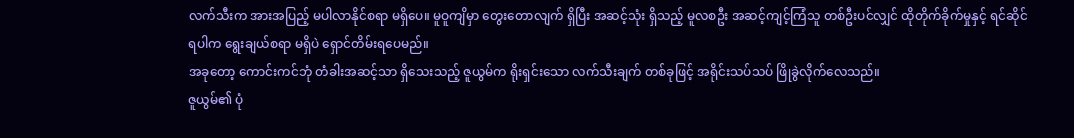လက်သီးက အားအပြည့် မပါလာနိုင်စရာ မရှိပေ။ မူဝူကျိမှာ တွေးတောလျက် ရှိပြီး အဆင့်သုံး ရှိသည့် မူလစဦး အဆင့်ကျင့်ကြံသူ တစ်ဦးပင်လျှင် ထိုတိုက်ခိုက်မှုနှင့် ရင်ဆိုင်ရပါက ရွေးချယ်စရာ မရှိပဲ ရှောင်တိမ်းရပေမည်။
အခုတော့ ကောင်းကင်ဘုံ တံခါးအဆင့်သာ ရှိသေးသည့် ဇူယွမ်က ရိုးရှင်းသော လက်သီးချက် တစ်ခုဖြင့် အရိုင်းသပ်သပ် ဖြိုခွဲလိုက်လေသည်။
ဇူယွမ်၏ ပုံ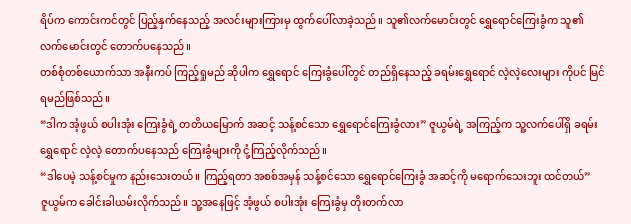ရိပ်က ကောင်းကင်တွင် ပြည့်နှက်နေသည့် အလင်းများကြားမှ ထွက်ပေါ်လာခဲ့သည်။ သူ၏လက်မောင်းတွင် ရွှေရောင်ကြေးခွံက သူ၏ လက်မောင်းတွင် တောက်ပနေသည်။
တစ်စုံတစ်ယောက်သာ အနီးကပ် ကြည့်ရှုမည် ဆိုပါက ရွှေရောင် ကြေးခွံပေါ်တွင် တည်ရှိနေသည့် ခရမ်းရွှေရောင် လဲ့လဲ့လေးများ ကိုပင် မြင်ရမည်ဖြစ်သည်။
“ဒါက အံ့ဖွယ် စပါးအုံး ကြေးခွံရဲ့ တတိယမြောက် အဆင့် သန့်စင်သော ရွှေရောင်ကြေးခွံလား” ဇူယွမ်ရဲ့ အကြည့်က သူ့လက်ပေါ်ရှိ ခရမ်းရွှေရောင် လဲ့လဲ့ တောက်ပနေသည် ကြေးခွံများကို ငုံ့ကြည့်လိုက်သည်။
“ဒါပေမဲ့ သန့်စင်မှုက နည်းသေးတယ်။ ကြည့်ရတာ အစစ်အမှန် သန့်စင်သော ရွှေရောင်ကြေးခွံ အဆင့်ကို မရောက်သေးဘူး ထင်တယ်”
ဇူယွမ်က ခေါင်းခါယမ်းလိုက်သည်။ သူ့အနေဖြင့် အံ့ဖွယ် စပါးအုံး ကြေးခွံမှ တိုးတက်လာ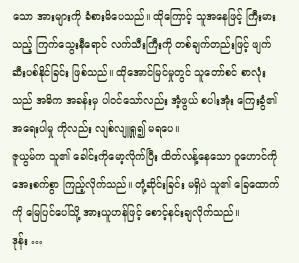သော အားများကို ခံစားမိပေသည်။ ထိုကြောင့် သူအနေဖြင့် ကြီးမားသည့် ကြက်သွေးနီရောင် လက်သီးကြီးကို တစ်ချက်တည်းဖြင့် ဖျက်ဆီးပစ်နိုင်ခြင်း ဖြစ်သည်။ ထိုအောင်မြင်မှုတွင် သူတော်စင် စာလုံးသည် အဓိက အခန်းမှ ပါဝင်သော်လည်း အံ့ဖွယ် စပါးအုံး ကြေးခွံ၏ အရေးပါမှု ကိုလည်း လျစ်လျူရှု၍ မရပေ။
ဇူယွမ်က သူ၏ ခေါင်းကိုမော့လိုက်ပြီး ထိတ်လန့်နေသော ဝူဟောင်ကို အေးစက်စွာ ကြည့်လိုက်သည်။ တုံ့ဆိုင်းခြင်း မရှိပဲ သူ၏ ခြေထောက်ကို မြေပြင်ပေါ်သို့ အားယူဟန်ဖြင့် စောင့်နင်းချလိုက်သည်။
ဒုန်း …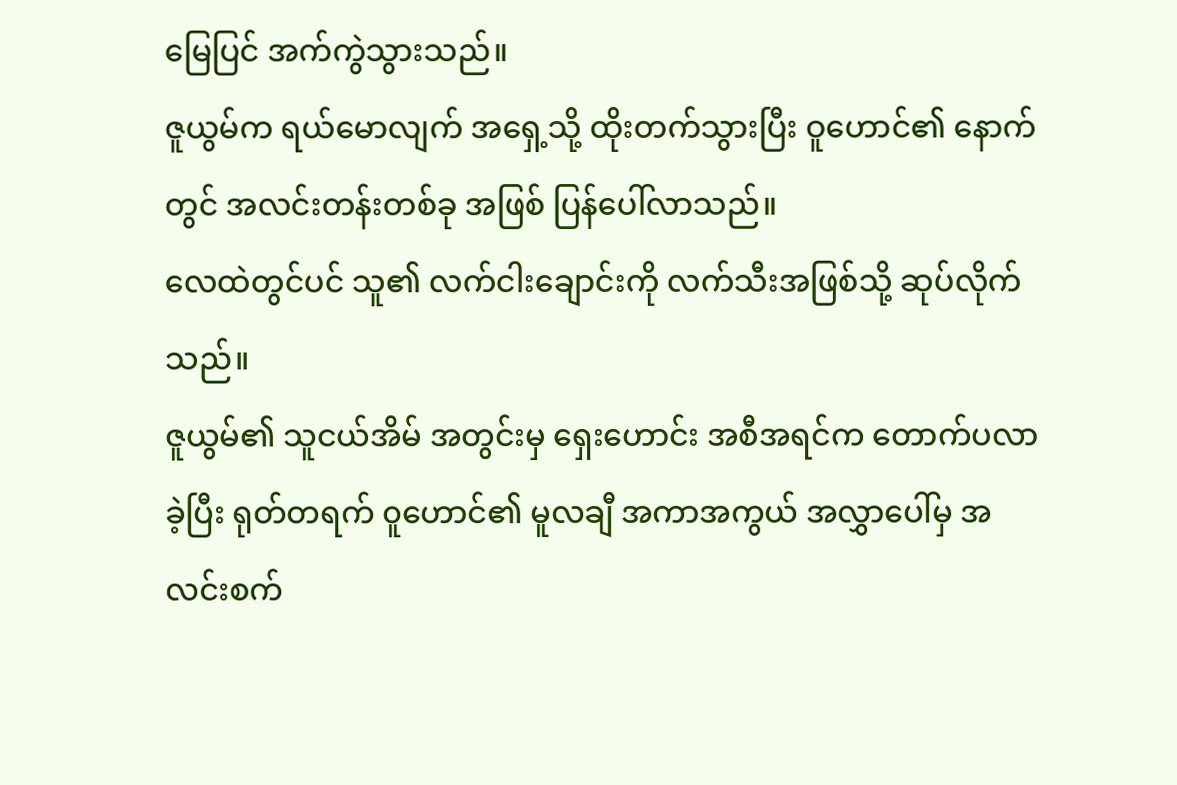မြေပြင် အက်ကွဲသွားသည်။
ဇူယွမ်က ရယ်မောလျက် အရှေ့သို့ ထိုးတက်သွားပြီး ဝူဟောင်၏ နောက်တွင် အလင်းတန်းတစ်ခု အဖြစ် ပြန်ပေါ်လာသည်။
လေထဲတွင်ပင် သူ၏ လက်ငါးချောင်းကို လက်သီးအဖြစ်သို့ ဆုပ်လိုက်သည်။
ဇူယွမ်၏ သူငယ်အိမ် အတွင်းမှ ရှေးဟောင်း အစီအရင်က တောက်ပလာခဲ့ပြီး ရုတ်တရက် ၀ူဟောင်၏ မူလချီ အကာအကွယ် အလွှာပေါ်မှ အလင်းစက်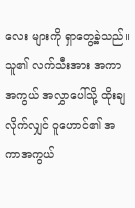လေး များကို ရှာတွေ့ခဲ့သည်။ သူ၏ လက်သီးအား အကာအကွယ် အလွှာပေါ်သို့ ထိုးချလိုက်လျှင် ဝူဟောင်၏ အကာအကွယ်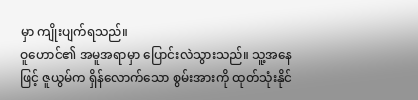မှာ ကျိုးပျက်ရသည်။
ဝူဟောင်၏ အမူအရာမှာ ပြောင်းလဲသွားသည်။ သူ့အနေဖြင့် ဇူယွမ်က ရှိန်လောက်သော စွမ်းအားကို ထုတ်သုံးနိုင်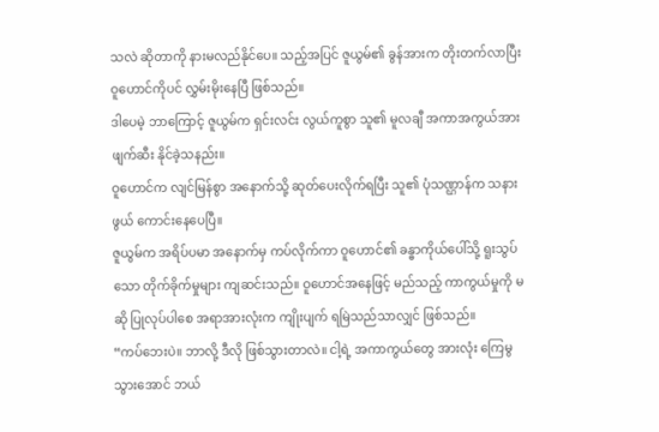သလဲ ဆိုတာကို နားမလည်နိုင်ပေ။ သည့်အပြင် ဇူယွမ်၏ ခွန်အားက တိုးတက်လာပြီး ဝူဟောင်ကိုပင် လွှမ်းမိုးနေပြီ ဖြစ်သည်။
ဒါပေမဲ့ ဘာကြောင့် ဇူယွမ်က ရှင်းလင်း လွယ်ကူစွာ သူ၏ မူလချီ အကာအကွယ်အား ဖျက်ဆီး နိုင်ခဲ့သနည်း။
ဝူဟောင်က လျင်မြန်စွာ အနောက်သို့ ဆုတ်ပေးလိုက်ရပြီး သူ၏ ပုံသဏ္ဌာန်က သနားဖွယ် ကောင်းနေပေပြီ။
ဇူယွမ်က အရိပ်ပမာ အနောက်မှ ကပ်လိုက်ကာ ဝူဟောင်၏ ခန္ဓာကိုယ်ပေါ်သို့ ရူးသွပ်သော တိုက်ခိုက်မှုများ ကျဆင်းသည်။ ဝူဟောင်အနေဖြင့် မည်သည့် ကာကွယ်မှုကို မဆို ပြုလုပ်ပါစေ အရာအားလုံးက ကျိုးပျက် ရမြဲသည်သာလျှင် ဖြစ်သည်။
“ကပ်ဘေးပဲ။ ဘာလို့ ဒီလို ဖြစ်သွားတာလဲ။ ငါ့ရဲ့ အကာကွယ်တွေ အားလုံး ကြေမွသွားအောင် ဘယ်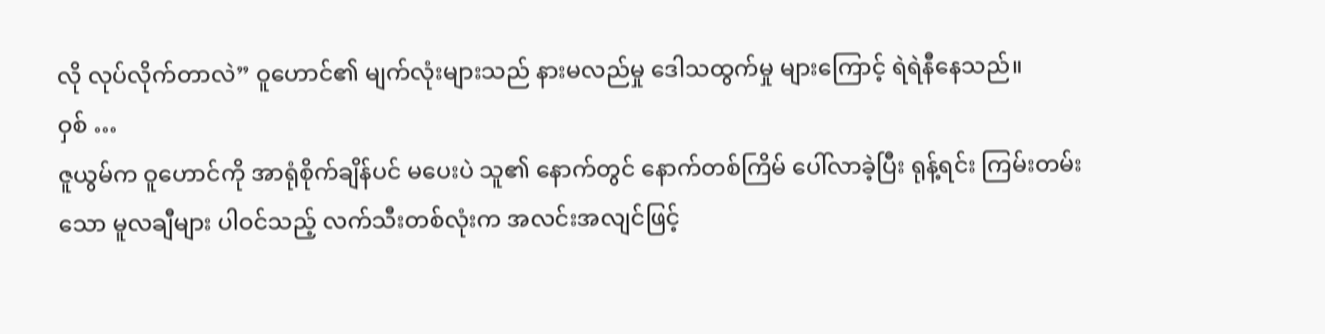လို လုပ်လိုက်တာလဲ” ဝူဟောင်၏ မျက်လုံးများသည် နားမလည်မှု ဒေါသထွက်မှု များကြောင့် ရဲရဲနီနေသည်။
ဝှစ် …
ဇူယွမ်က ဝူဟောင်ကို အာရုံစိုက်ချိန်ပင် မပေးပဲ သူ၏ နောက်တွင် နောက်တစ်ကြိမ် ပေါ်လာခဲ့ပြီး ရုန့်ရင်း ကြမ်းတမ်းသော မူလချီများ ပါဝင်သည့် လက်သီးတစ်လုံးက အလင်းအလျင်ဖြင့်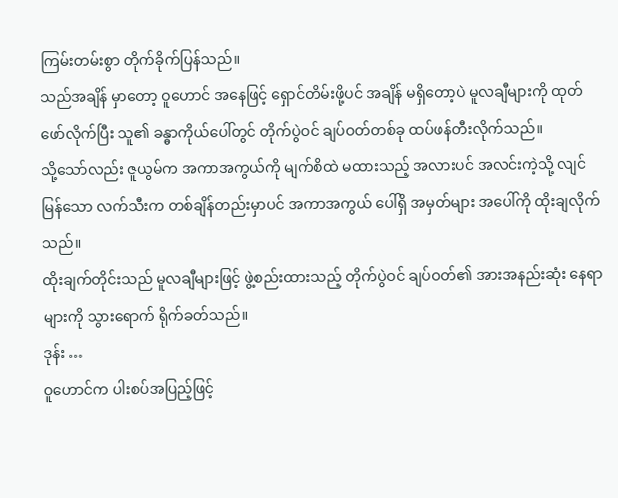ကြမ်းတမ်းစွာ တိုက်ခိုက်ပြန်သည်။
သည်အချိန် မှာတော့ ဝူဟောင် အနေဖြင့် ရှောင်တိမ်းဖို့ပင် အချိန် မရှိတော့ပဲ မူလချီများကို ထုတ်ဖော်လိုက်ပြီး သူ၏ ခန္ဓာကိုယ်ပေါ်တွင် တိုက်ပွဲဝင် ချပ်ဝတ်တစ်ခု ထပ်ဖန်တီးလိုက်သည်။
သို့သော်လည်း ဇူယွမ်က အကာအကွယ်ကို မျက်စိထဲ မထားသည့် အလားပင် အလင်းကဲ့သို့ လျင်မြန်သော လက်သီးက တစ်ချိန်တည်းမှာပင် အကာအကွယ် ပေါ်ရှိ အမှတ်များ အပေါ်ကို ထိုးချလိုက်သည်။
ထိုးချက်တိုင်းသည် မူလချီများဖြင့် ဖွဲ့စည်းထားသည့် တိုက်ပွဲဝင် ချပ်ဝတ်၏ အားအနည်းဆုံး နေရာများကို သွားရောက် ရိုက်ခတ်သည်။
ဒုန်း …
ဝူဟောင်က ပါးစပ်အပြည့်ဖြင့်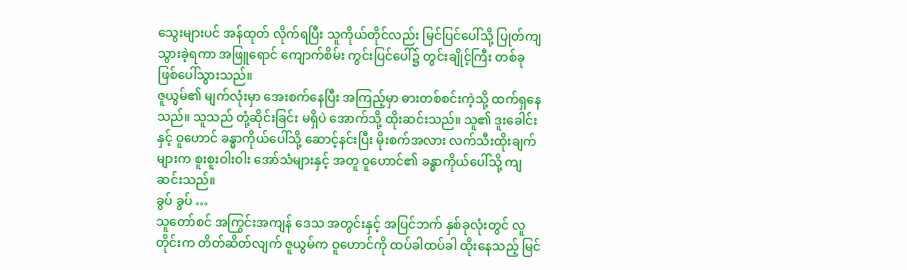သွေးများပင် အန်ထုတ် လိုက်ရပြီး သူကိုယ်တိုင်လည်း မြင်ပြင်ပေါ်သို့ ပြုတ်ကျ သွားခဲ့ရကာ အဖြူရောင် ကျောက်စိမ်း ကွင်းပြင်ပေါ်၌ တွင်းချိုင့်ကြီး တစ်ခု ဖြစ်ပေါ်သွားသည်။
ဇူယွမ်၏ မျက်လုံးမှာ အေးစက်နေပြီး အကြည့်မှာ ဓားတစ်စင်းကဲ့သို့ ထက်ရှနေသည်။ သူသည် တုံ့ဆိုင်းခြင်း မရှိပဲ အောက်သို့ ထိုးဆင်းသည်။ သူ၏ ဒူးခေါင်းနှင့် ဝူဟောင် ခန္ဓာကိုယ်ပေါ်သို့ ဆောင့်နင်းပြီး မိုးစက်အလား လက်သီးထိုးချက် များက စူးစူးဝါးဝါး အော်သံများနှင့် အတူ ဝူဟောင်၏ ခန္ဓာကိုယ်ပေါ်သို့ ကျဆင်းသည်။
ခွပ် ခွပ် …
သူတော်စင် အကြွင်းအကျန် ဒေသ အတွင်းနှင့် အပြင်ဘက် နှစ်ခုလုံးတွင် လူတိုင်းက တိတ်ဆိတ်လျက် ဇူယွမ်က ဝူဟောင်ကို ထပ်ခါထပ်ခါ ထိုးနေသည့် မြင်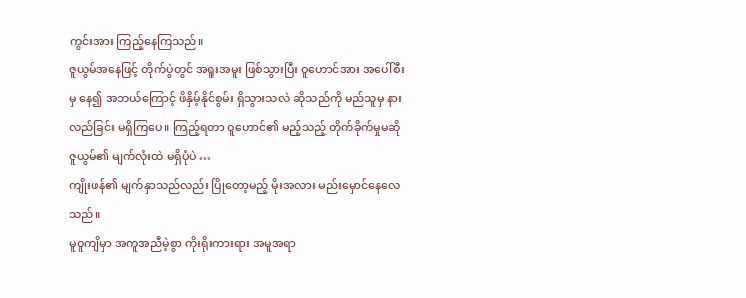ကွင်းအား ကြည့်နေကြသည်။
ဇူယွမ်အနေဖြင့် တိုက်ပွဲတွင် အရူးအမူး ဖြစ်သွားပြီး ဝူဟောင်အား အပေါ်စီးမှ နေ၍ အဘယ်ကြောင့် ဖိနှိမ့်နိုင်စွမ်း ရှိသွားသလဲ ဆိုသည်ကို မည်သူမှ နားလည်ခြင်း မရှိကြပေ။ ကြည့်ရတာ ဝူဟောင်၏ မည့်သည့် တိုက်ခိုက်မှုမဆို ဇူယွမ်၏ မျက်လုံးထဲ မရှိပုံပဲ …
ကျိုးဖန်၏ မျက်နှာသည်လည်း ပြိုတော့မည့် မိုးအလား မည်းမှောင်နေလေသည်။
မူဝူကျိမှာ အကူအညီမဲ့စွာ ကိုးရိုးကားရား အမူအရာ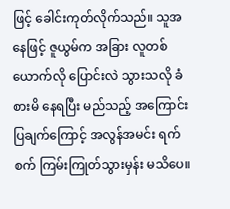ဖြင့် ခေါင်းကုတ်လိုက်သည်။ သူအနေဖြင့် ဇူယွမ်က အခြား လူတစ်ယောက်လို ပြောင်းလဲ သွားသလို ခံစားမိ နေရပြီး မည်သည့် အကြောင်းပြချက်ကြောင့် အလွန်အမင်း ရက်စက် ကြမ်းကြုတ်သွားမှန်း မသိပေ။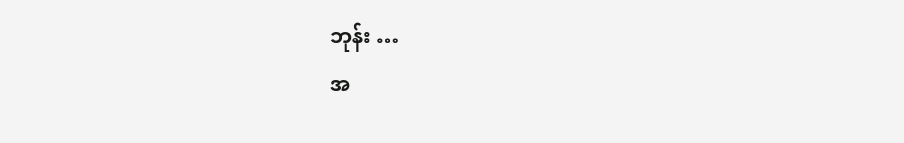ဘုန်း …
အ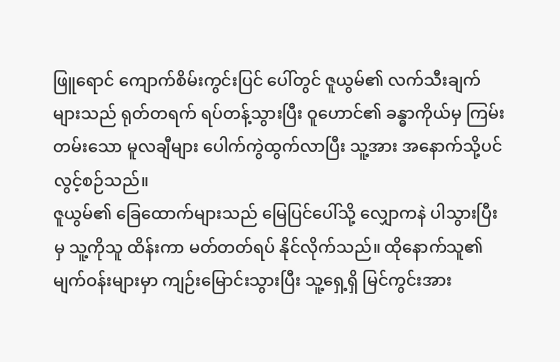ဖြူရောင် ကျောက်စိမ်းကွင်းပြင် ပေါ်တွင် ဇူယွမ်၏ လက်သီးချက် များသည် ရုတ်တရက် ရပ်တန့်သွားပြီး ဝူဟောင်၏ ခန္ဓာကိုယ်မှ ကြမ်းတမ်းသော မူလချီများ ပေါက်ကွဲထွက်လာပြီး သူ့အား အနောက်သို့ပင် လွင့်စဉ်သည်။
ဇူယွမ်၏ ခြေထောက်များသည် မြေပြင်ပေါ်သို့ လျှောကနဲ ပါသွားပြီးမှ သူ့ကိုသူ ထိန်းကာ မတ်တတ်ရပ် နိုင်လိုက်သည်။ ထိုနောက်သူ၏ မျက်ဝန်းများမှာ ကျဉ်းမြောင်းသွားပြီး သူ့ရှေ့ရှိ မြင်ကွင်းအား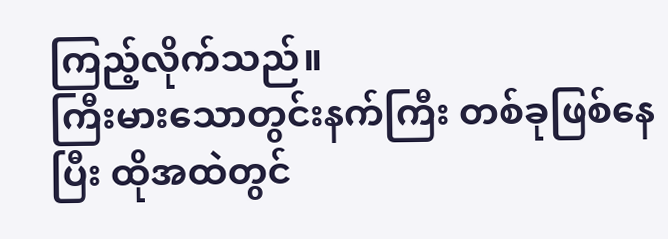ကြည့်လိုက်သည်။
ကြီးမားသောတွင်းနက်ကြီး တစ်ခုဖြစ်နေပြီး ထိုအထဲတွင်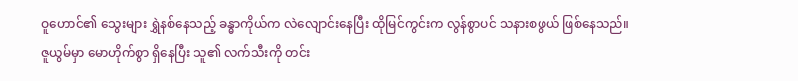ဝူဟောင်၏ သွေးများ ရွှဲနစ်နေသည့် ခန္ဓာကိုယ်က လဲလျောင်းနေပြီး ထိုမြင်ကွင်းက လွန်စွာပင် သနားစဖွယ် ဖြစ်နေသည်။
ဇူယွမ်မှာ မောဟိုက်စွာ ရှိနေပြီး သူ၏ လက်သီးကို တင်း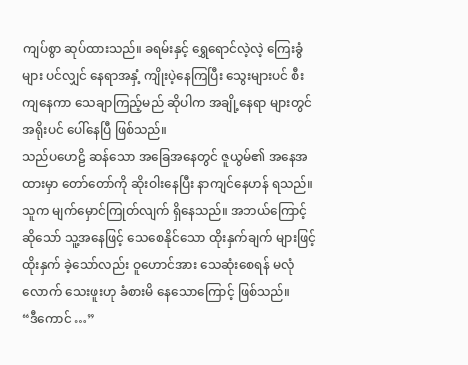ကျပ်စွာ ဆုပ်ထားသည်။ ခရမ်းနှင့် ရွှေရောင်လဲ့လဲ့ ကြေးခွံများ ပင်လျှင် နေရာအနှံ့ ကျိုးပဲ့နေကြပြီး သွေးများပင် စီးကျနေကာ သေချာကြည့်မည် ဆိုပါက အချို့နေရာ များတွင် အရိုးပင် ပေါ်နေပြီ ဖြစ်သည်။
သည်ပဟေဠိ ဆန်သော အခြေအနေတွင် ဇူယွမ်၏ အနေအထားမှာ တော်တော်ကို ဆိုးဝါးနေပြီး နာကျင်နေဟန် ရသည်။ သူက မျက်မှောင်ကြုတ်လျက် ရှိနေသည်။ အဘယ်ကြောင့်ဆိုသော် သူ့အနေဖြင့် သေစေနိုင်သော ထိုးနှက်ချက် များဖြင့် ထိုးနှက် ခဲ့သော်လည်း ဝူဟောင်အား သေဆုံးစေရန် မလုံလောက် သေးဖူးဟု ခံစားမိ နေသောကြောင့် ဖြစ်သည်။
“ဒီကောင် …”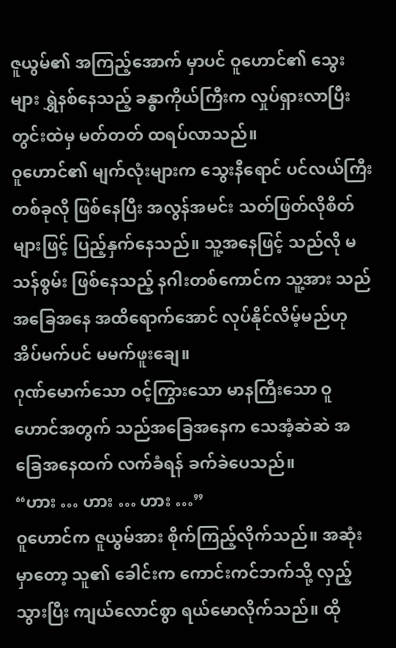ဇူယွမ်၏ အကြည့်အောက် မှာပင် ဝူဟောင်၏ သွေးများ ရွှဲနစ်နေသည့် ခန္ဓာကိုယ်ကြီးက လှုပ်ရှားလာပြီး တွင်းထဲမှ မတ်တတ် ထရပ်လာသည်။
ဝူဟောင်၏ မျက်လုံးများက သွေးနီရောင် ပင်လယ်ကြီး တစ်ခုလို ဖြစ်နေပြီး အလွန်အမင်း သတ်ဖြတ်လိုစိတ် များဖြင့် ပြည့်နှက်နေသည်။ သူ့အနေဖြင့် သည်လို မသန်စွမ်း ဖြစ်နေသည့် နဂါးတစ်ကောင်က သူ့အား သည်အခြေအနေ အထိရောက်အောင် လုပ်နိုင်လိမ့်မည်ဟု အိပ်မက်ပင် မမက်ဖူးချေ။
ဂုဏ်မောက်သော ဝင့်ကြွားသော မာနကြီးသော ဝူဟောင်အတွက် သည်အခြေအနေက သေအံ့ဆဲဆဲ အခြေအနေထက် လက်ခံရန် ခက်ခဲပေသည်။
“ဟား … ဟား … ဟား …”
ဝူဟောင်က ဇူယွမ်အား စိုက်ကြည့်လိုက်သည်။ အဆုံးမှာတော့ သူ၏ ခေါင်းက ကောင်းကင်ဘက်သို့ လှည့်သွားပြီး ကျယ်လောင်စွာ ရယ်မောလိုက်သည်။ ထို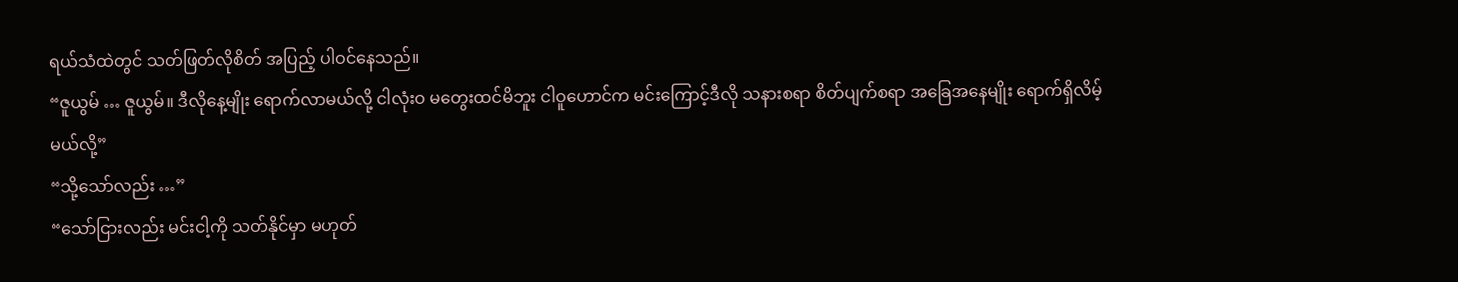ရယ်သံထဲတွင် သတ်ဖြတ်လိုစိတ် အပြည့် ပါဝင်နေသည်။
“ဇူယွမ် … ဇူယွမ်။ ဒီလိုနေ့မျိုး ရောက်လာမယ်လို့ ငါလုံးဝ မတွေးထင်မိဘူး ငါဝူဟောင်က မင်းကြောင့်ဒီလို သနားစရာ စိတ်ပျက်စရာ အခြေအနေမျိုး ရောက်ရှိလိမ့်မယ်လို့”
“သို့သော်လည်း …”
“သော်ငြားလည်း မင်းငါ့ကို သတ်နိုင်မှာ မဟုတ်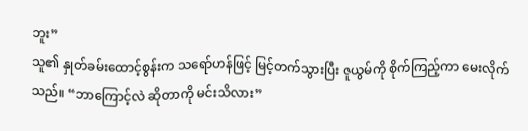ဘူး”
သူ၏ နှုတ်ခမ်းထောင့်စွန်းက သရော်ဟန်ဖြင့် မြင့်တက်သွားပြီး ဇူယွမ်ကို စိုက်ကြည့်ကာ မေးလိုက်သည်။ “ဘာကြောင့်လဲ ဆိုတာကို မင်းသိလား”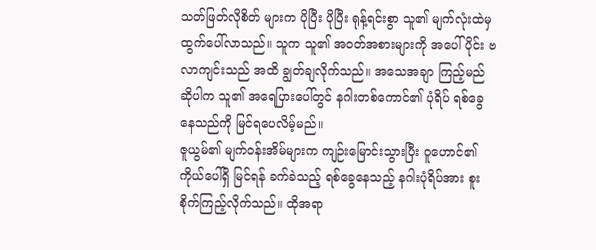သတ်ဖြတ်လိုစိတ် များက ပိုပြီး ပိုပြီး ရုန့်ရင်းစွာ သူ၏ မျက်လုံးထဲမှ ထွက်ပေါ်လာသည်။ သူက သူ၏ အဝတ်အစားများကို အပေါ်ပိုင်း ဗလာကျင်းသည် အထိ ချွတ်ချလိုက်သည်။ အသေအချာ ကြည့်မည် ဆိုပါက သူ၏ အရေပြားပေါ်တွင် နဂါးတစ်ကောင်၏ ပုံရိပ် ရစ်ခွေနေသည်ကို မြင်ရပေလိမ့်မည်။
ဇူယွမ်၏ မျက်ဝန်းအိမ်များက ကျဉ်းမြောင်းသွားပြီး ဝူဟောင်၏ ကိုယ်ပေါ်ရှိ မြင်ရန် ခက်ခဲသည့် ရစ်ခွေနေသည့် နဂါးပုံရိပ်အား စူးစိုက်ကြည့်လိုက်သည်။ ထိုအရာ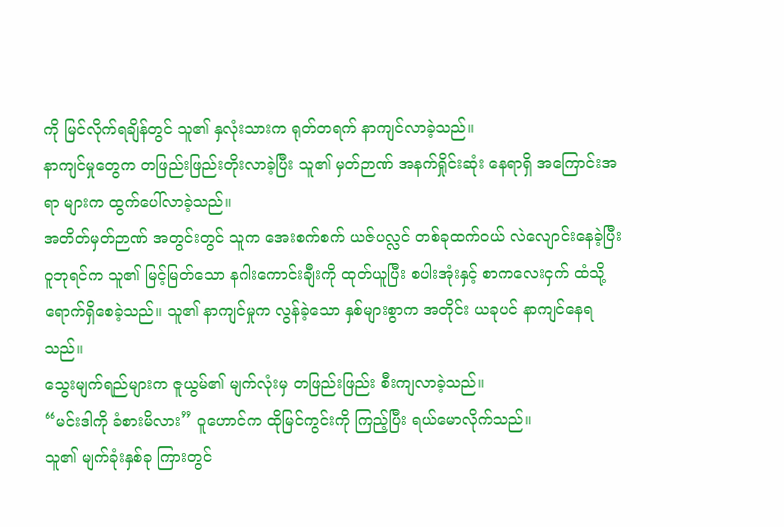ကို မြင်လိုက်ရချိန်တွင် သူ၏ နှလုံးသားက ရုတ်တရက် နာကျင်လာခဲ့သည်။
နာကျင်မှုတွေက တဖြည်းဖြည်းတိုးလာခဲ့ပြီး သူ၏ မှတ်ဉာဏ် အနက်ရှိုင်းဆုံး နေရာရှိ အကြောင်းအရာ များက ထွက်ပေါ်လာခဲ့သည်။
အတိတ်မှတ်ဉာဏ် အတွင်းတွင် သူက အေးစက်စက် ယဇ်ပလ္လင် တစ်ခုထက်ဝယ် လဲလျောင်းနေခဲ့ပြီး ဝူဘုရင်က သူ၏ မြင့်မြတ်သော နဂါးကောင်းချီးကို ထုတ်ယူပြီး စပါးအုံးနှင့် စာကလေးငှက် ထံသို့ ရောက်ရှိစေခဲ့သည်။ သူ၏ နာကျင်မှုက လွန်ခဲ့သော နှစ်များစွာက အတိုင်း ယခုပင် နာကျင်နေရသည်။
သွေးမျက်ရည်များက ဇူယွမ်၏ မျက်လုံးမှ တဖြည်းဖြည်း စီးကျလာခဲ့သည်။
“မင်းဒါကို ခံစားမိလား” ဝူဟောင်က ထိုမြင်ကွင်းကို ကြည့်ပြီး ရယ်မောလိုက်သည်။
သူ၏ မျက်ခုံးနှစ်ခု ကြားတွင်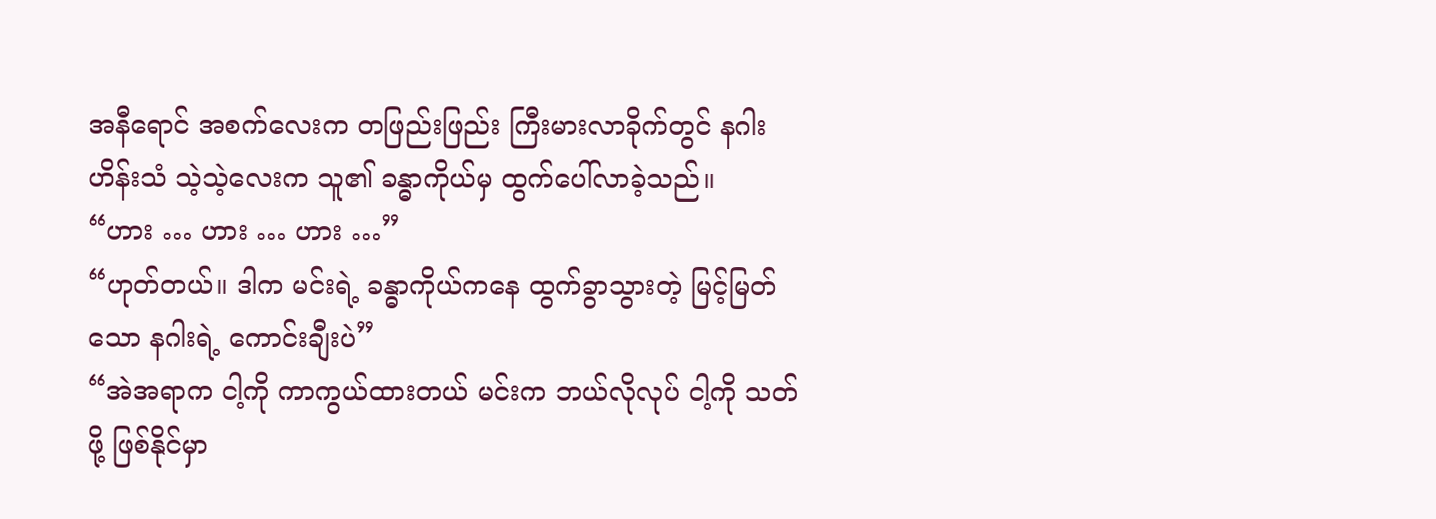အနီရောင် အစက်လေးက တဖြည်းဖြည်း ကြီးမားလာခိုက်တွင် နဂါးဟိန်းသံ သဲ့သဲ့လေးက သူ၏ ခန္ဓာကိုယ်မှ ထွက်ပေါ်လာခဲ့သည်။
“ဟား … ဟား … ဟား …”
“ဟုတ်တယ်။ ဒါက မင်းရဲ့ ခန္ဓာကိုယ်ကနေ ထွက်ခွာသွားတဲ့ မြင့်မြတ်သော နဂါးရဲ့ ကောင်းချီးပဲ”
“အဲအရာက ငါ့ကို ကာကွယ်ထားတယ် မင်းက ဘယ်လိုလုပ် ငါ့ကို သတ်ဖို့ ဖြစ်နိုင်မှာ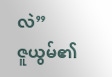လဲ”
ဇူယွမ်၏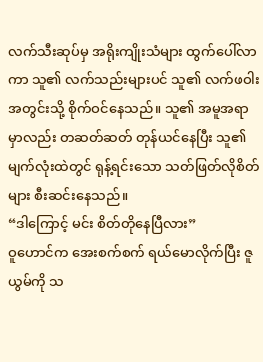လက်သီးဆုပ်မှ အရိုးကျိုးသံများ ထွက်ပေါ်လာကာ သူ၏ လက်သည်းများပင် သူ၏ လက်ဖဝါး အတွင်းသို့ စိုက်ဝင်နေသည်။ သူ၏ အမူအရာ မှာလည်း တဆတ်ဆတ် တုန်ယင်နေပြီး သူ၏ မျက်လုံးထဲတွင် ရုန့်ရင်းသော သတ်ဖြတ်လိုစိတ်များ စီးဆင်းနေသည်။
“ဒါကြောင့် မင်း စိတ်တိုနေပြီလား”
ဝူဟောင်က အေးစက်စက် ရယ်မောလိုက်ပြီး ဇူယွမ်ကို သ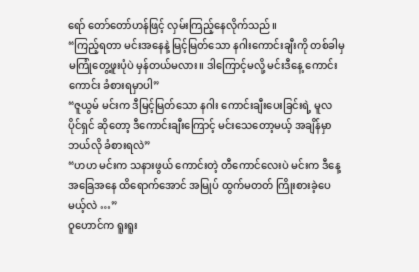ရော် တော်တော်ဟန်ဖြင့် လှမ်းကြည့်နေလိုက်သည်။
“ကြည့်ရတာ မင်းအနေနဲ့ မြင့်မြတ်သော နဂါးကောင်းချီးကို တစ်ခါမှ မကြုံတွေ့ဖူးပုံပဲ မှန်တယ်မလား။ ဒါကြောင့်မလို့ မင်းဒီနေ့ ကောင်းကောင်း ခံစားရမှာပါ”
“ဇူယွမ် မင်းက ဒီမြင့်မြတ်သော နဂါး ကောင်းချီးပေးခြင်းရဲ့ မူလပိုင်ရှင် ဆိုတော့ ဒီကောင်းချီးကြောင့် မင်းသေတော့မယ့် အချိန်မှာ ဘယ်လို ခံစားရလဲ”
“ဟဟ မင်းက သနားဖွယ် ကောင်းတဲ့ တီကောင်လေးပဲ မင်းက ဒီနေ့အခြေအနေ ထိရောက်အောင် အမြုပ် ထွက်မတတ် ကြိုးစားခဲ့ပေမယ့်လဲ …”
ဝူဟောင်က ရူးရူး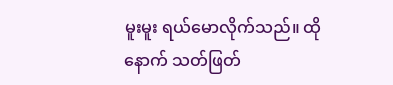မူးမူး ရယ်မောလိုက်သည်။ ထိုနောက် သတ်ဖြတ်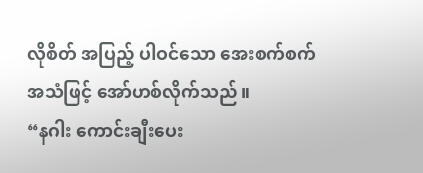လိုစိတ် အပြည့် ပါဝင်သော အေးစက်စက် အသံဖြင့် အော်ဟစ်လိုက်သည်။
“နဂါး ကောင်းချီးပေး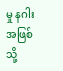မှု နဂါးအဖြစ်သို့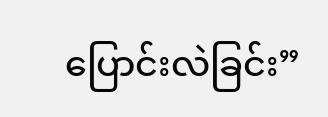ပြောင်းလဲခြင်း”